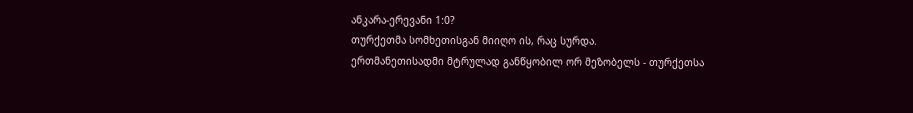ანკარა-ერევანი 1:0?
თურქეთმა სომხეთისგან მიიღო ის, რაც სურდა.
ერთმანეთისადმი მტრულად განწყობილ ორ მეზობელს - თურქეთსა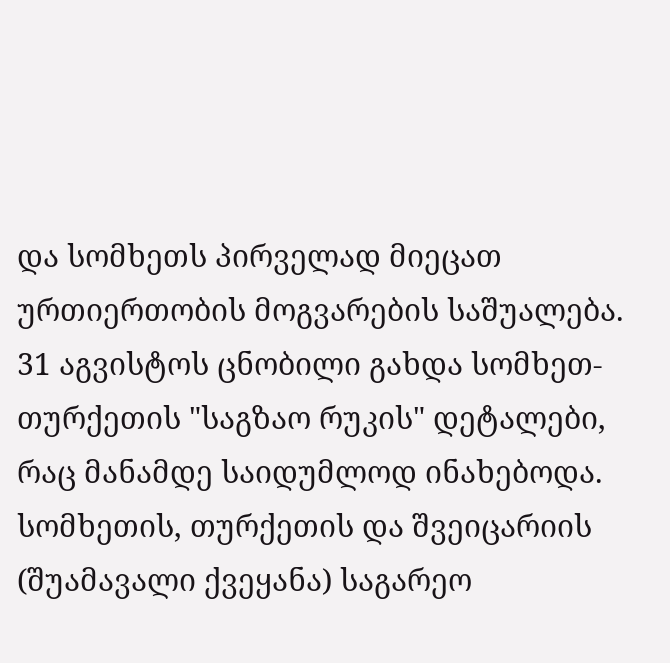და სომხეთს პირველად მიეცათ ურთიერთობის მოგვარების საშუალება. 31 აგვისტოს ცნობილი გახდა სომხეთ-თურქეთის "საგზაო რუკის" დეტალები, რაც მანამდე საიდუმლოდ ინახებოდა. სომხეთის, თურქეთის და შვეიცარიის (შუამავალი ქვეყანა) საგარეო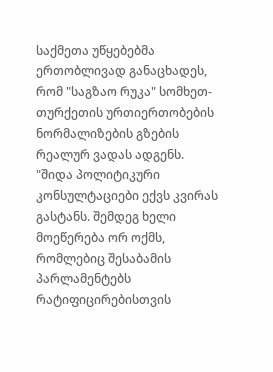საქმეთა უწყებებმა ერთობლივად განაცხადეს, რომ "საგზაო რუკა" სომხეთ-თურქეთის ურთიერთობების ნორმალიზების გზების რეალურ ვადას ადგენს.
"შიდა პოლიტიკური კონსულტაციები ექვს კვირას გასტანს. შემდეგ ხელი მოეწერება ორ ოქმს, რომლებიც შესაბამის პარლამენტებს რატიფიცირებისთვის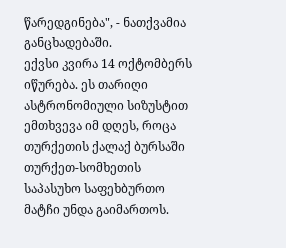წარედგინება", - ნათქვამია განცხადებაში.
ექვსი კვირა 14 ოქტომბერს იწურება. ეს თარიღი ასტრონომიული სიზუსტით ემთხვევა იმ დღეს, როცა თურქეთის ქალაქ ბურსაში თურქეთ-სომხეთის საპასუხო საფეხბურთო მატჩი უნდა გაიმართოს.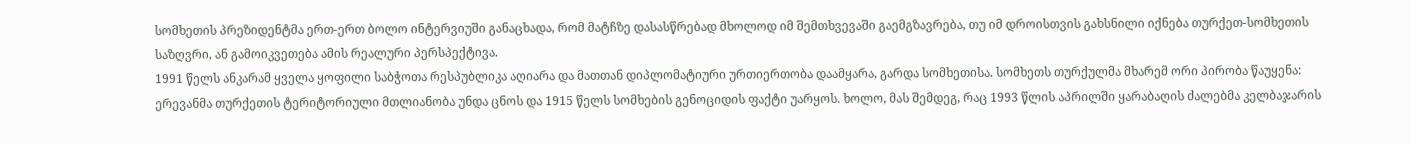სომხეთის პრეზიდენტმა ერთ-ერთ ბოლო ინტერვიუში განაცხადა, რომ მატჩზე დასასწრებად მხოლოდ იმ შემთხვევაში გაემგზავრება, თუ იმ დროისთვის გახსნილი იქნება თურქეთ-სომხეთის საზღვრი, ან გამოიკვეთება ამის რეალური პერსპექტივა.
1991 წელს ანკარამ ყველა ყოფილი საბჭოთა რესპუბლიკა აღიარა და მათთან დიპლომატიური ურთიერთობა დაამყარა, გარდა სომხეთისა. სომხეთს თურქულმა მხარემ ორი პირობა წაუყენა: ერევანმა თურქეთის ტერიტორიული მთლიანობა უნდა ცნოს და 1915 წელს სომხების გენოციდის ფაქტი უარყოს. ხოლო, მას შემდეგ, რაც 1993 წლის აპრილში ყარაბაღის ძალებმა კელბაჯარის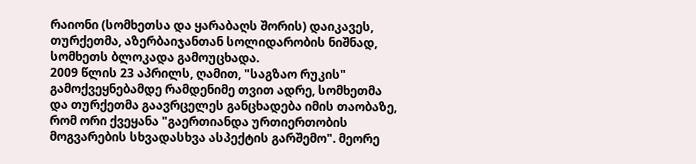რაიონი (სომხეთსა და ყარაბაღს შორის) დაიკავეს, თურქეთმა, აზერბაიჯანთან სოლიდარობის ნიშნად, სომხეთს ბლოკადა გამოუცხადა.
2009 წლის 23 აპრილს, ღამით, "საგზაო რუკის" გამოქვეყნებამდე რამდენიმე თვით ადრე, სომხეთმა და თურქეთმა გაავრცელეს განცხადება იმის თაობაზე, რომ ორი ქვეყანა "გაერთიანდა ურთიერთობის მოგვარების სხვადასხვა ასპექტის გარშემო". მეორე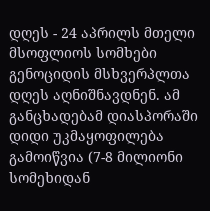დღეს - 24 აპრილს მთელი მსოფლიოს სომხები გენოციდის მსხვერპლთა დღეს აღნიშნავდნენ. ამ განცხადებამ დიასპორაში დიდი უკმაყოფილება გამოიწვია (7-8 მილიონი სომეხიდან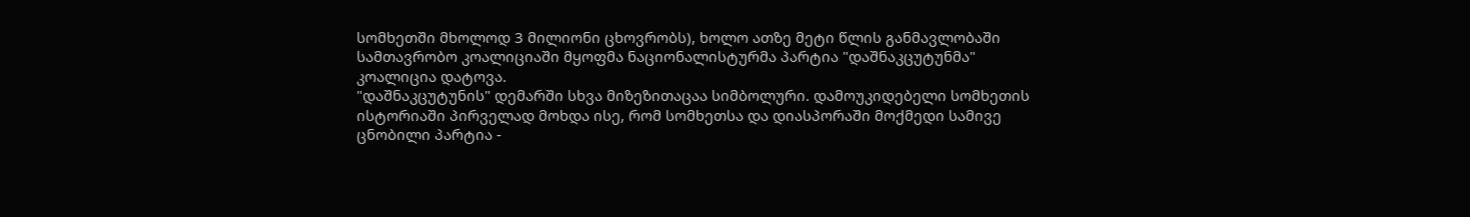სომხეთში მხოლოდ 3 მილიონი ცხოვრობს), ხოლო ათზე მეტი წლის განმავლობაში სამთავრობო კოალიციაში მყოფმა ნაციონალისტურმა პარტია "დაშნაკცუტუნმა" კოალიცია დატოვა.
"დაშნაკცუტუნის" დემარში სხვა მიზეზითაცაა სიმბოლური. დამოუკიდებელი სომხეთის ისტორიაში პირველად მოხდა ისე, რომ სომხეთსა და დიასპორაში მოქმედი სამივე ცნობილი პარტია -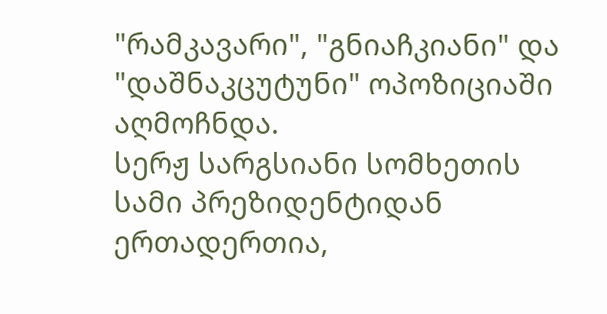"რამკავარი", "გნიაჩკიანი" და "დაშნაკცუტუნი" ოპოზიციაში აღმოჩნდა.
სერჟ სარგსიანი სომხეთის სამი პრეზიდენტიდან ერთადერთია,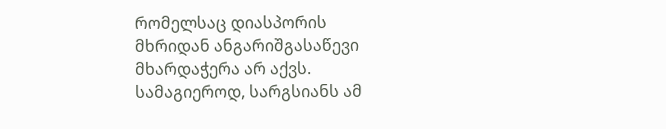რომელსაც დიასპორის მხრიდან ანგარიშგასაწევი მხარდაჭერა არ აქვს.
სამაგიეროდ, სარგსიანს ამ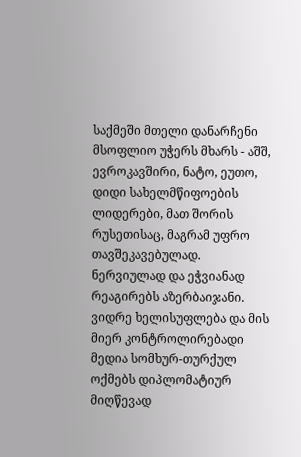საქმეში მთელი დანარჩენი მსოფლიო უჭერს მხარს - აშშ, ევროკავშირი, ნატო, ეუთო, დიდი სახელმწიფოების ლიდერები, მათ შორის რუსეთისაც, მაგრამ უფრო თავშეკავებულად. ნერვიულად და ეჭვიანად რეაგირებს აზერბაიჯანი.
ვიდრე ხელისუფლება და მის მიერ კონტროლირებადი მედია სომხურ-თურქულ ოქმებს დიპლომატიურ მიღწევად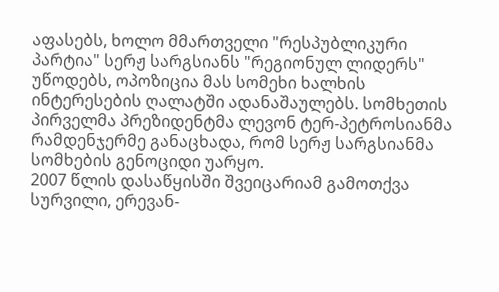აფასებს, ხოლო მმართველი "რესპუბლიკური პარტია" სერჟ სარგსიანს "რეგიონულ ლიდერს" უწოდებს, ოპოზიცია მას სომეხი ხალხის ინტერესების ღალატში ადანაშაულებს. სომხეთის პირველმა პრეზიდენტმა ლევონ ტერ-პეტროსიანმა რამდენჯერმე განაცხადა, რომ სერჟ სარგსიანმა სომხების გენოციდი უარყო.
2007 წლის დასაწყისში შვეიცარიამ გამოთქვა სურვილი, ერევან-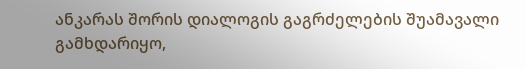ანკარას შორის დიალოგის გაგრძელების შუამავალი გამხდარიყო,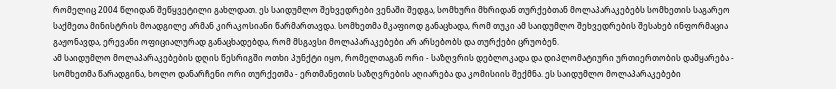რომელიც 2004 წლიდან შეწყვეტილი გახლდათ. ეს საიდუმლო შეხვედრები ვენაში შედგა, სომხური მხრიდან თურქებთან მოლაპარაკებებს სომხეთის საგარეო საქმეთა მინისტრის მოადგილე არმან კირაკოსიანი წარმართავდა. სომხეთმა მკაფიოდ განაცხადა, რომ თუკი ამ საიდუმლო შეხვედრების შესახებ ინფორმაცია გაჟონავდა, ერევანი ოფიციალურად განაცხადებდა, რომ მსგავსი მოლაპარაკებები არ არსებობს და თურქები ცრუობენ.
ამ საიდუმლო მოლაპარაკებების დღის წესრიგში ოთხი პუნქტი იყო, რომელთაგან ორი - საზღვრის დებლოკადა და დიპლომატიური ურთიერთობის დამყარება - სომხეთმა წარადგინა, ხოლო დანარჩენი ორი თურქეთმა - ერთმანეთის საზღვრების აღიარება და კომისიის შექმნა. ეს საიდუმლო მოლაპარაკებები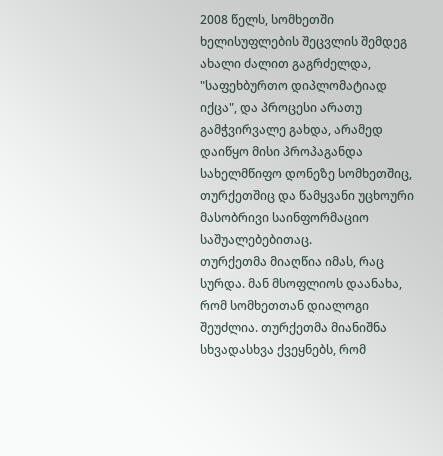2008 წელს, სომხეთში ხელისუფლების შეცვლის შემდეგ ახალი ძალით გაგრძელდა, "საფეხბურთო დიპლომატიად იქცა", და პროცესი არათუ გამჭვირვალე გახდა, არამედ დაიწყო მისი პროპაგანდა სახელმწიფო დონეზე სომხეთშიც, თურქეთშიც და წამყვანი უცხოური მასობრივი საინფორმაციო საშუალებებითაც.
თურქეთმა მიაღწია იმას, რაც სურდა. მან მსოფლიოს დაანახა, რომ სომხეთთან დიალოგი შეუძლია. თურქეთმა მიანიშნა სხვადასხვა ქვეყნებს, რომ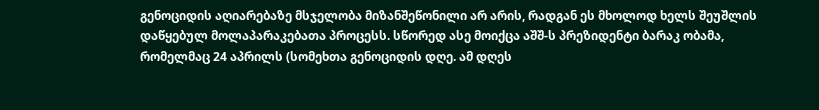გენოციდის აღიარებაზე მსჯელობა მიზანშეწონილი არ არის, რადგან ეს მხოლოდ ხელს შეუშლის დაწყებულ მოლაპარაკებათა პროცესს. სწორედ ასე მოიქცა აშშ-ს პრეზიდენტი ბარაკ ობამა, რომელმაც 24 აპრილს (სომეხთა გენოციდის დღე. ამ დღეს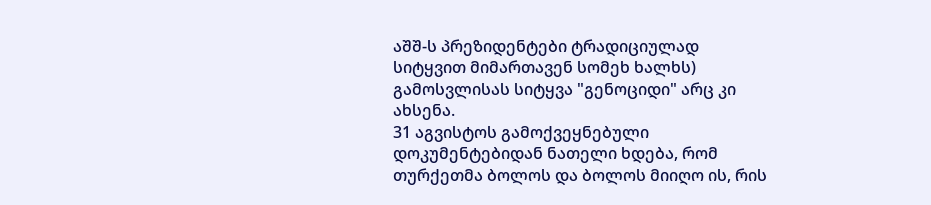აშშ-ს პრეზიდენტები ტრადიციულად სიტყვით მიმართავენ სომეხ ხალხს) გამოსვლისას სიტყვა "გენოციდი" არც კი ახსენა.
31 აგვისტოს გამოქვეყნებული დოკუმენტებიდან ნათელი ხდება, რომ თურქეთმა ბოლოს და ბოლოს მიიღო ის, რის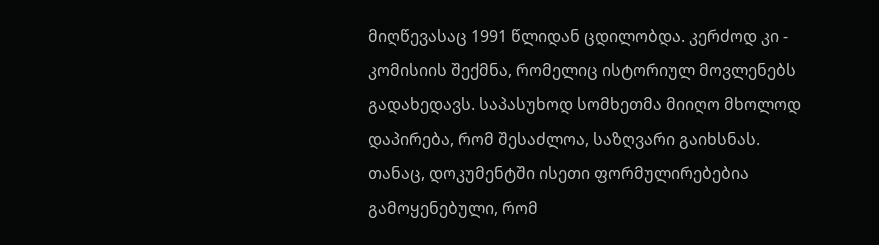მიღწევასაც 1991 წლიდან ცდილობდა. კერძოდ კი - კომისიის შექმნა, რომელიც ისტორიულ მოვლენებს გადახედავს. საპასუხოდ სომხეთმა მიიღო მხოლოდ დაპირება, რომ შესაძლოა, საზღვარი გაიხსნას. თანაც, დოკუმენტში ისეთი ფორმულირებებია გამოყენებული, რომ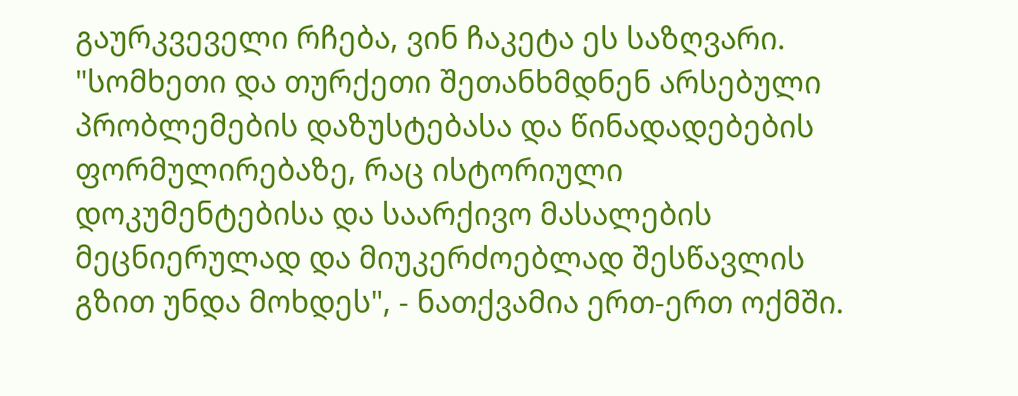გაურკვეველი რჩება, ვინ ჩაკეტა ეს საზღვარი.
"სომხეთი და თურქეთი შეთანხმდნენ არსებული პრობლემების დაზუსტებასა და წინადადებების ფორმულირებაზე, რაც ისტორიული დოკუმენტებისა და საარქივო მასალების მეცნიერულად და მიუკერძოებლად შესწავლის გზით უნდა მოხდეს", - ნათქვამია ერთ-ერთ ოქმში.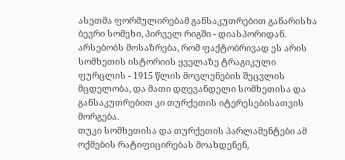ასეთმა ფორმულირებამ განსაკუთრებით განარისხა ბევრი სომეხი, პირველ რიგში - დიასპორიდან. არსებობს მოსაზრება, რომ ფაქტობრივად ეს არის სომხეთის ისტორიის ყველაზე ტრაგიკული ფურცლის - 1915 წლის მოვლენების შეცვლის მცდელობა, და მათი დღევანდელი სომხეთისა და განსაკუთრებით კი თურქეთის იტერესებისათვის მორგება.
თუკი სომხეთისა და თურქეთის პარლამენტები ამ ოქმების რატიფიცირებას მოახდენენ,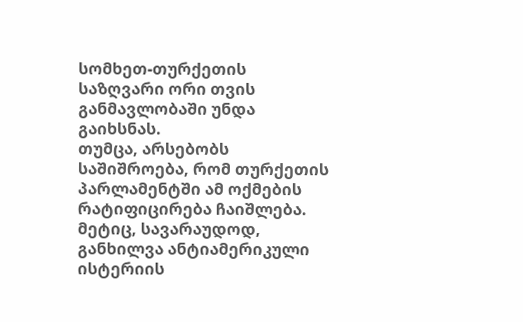სომხეთ-თურქეთის საზღვარი ორი თვის განმავლობაში უნდა გაიხსნას.
თუმცა, არსებობს საშიშროება, რომ თურქეთის პარლამენტში ამ ოქმების რატიფიცირება ჩაიშლება. მეტიც, სავარაუდოდ, განხილვა ანტიამერიკული ისტერიის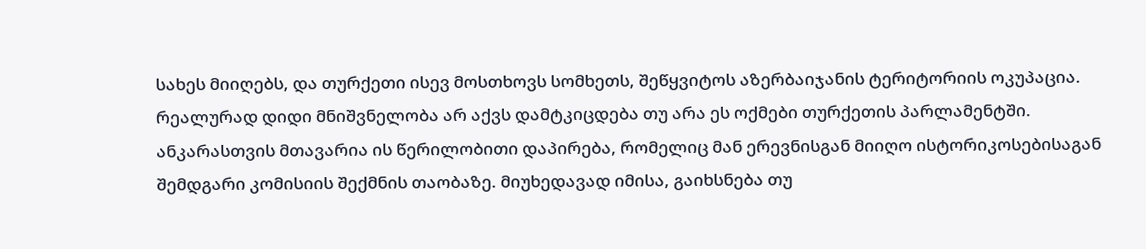სახეს მიიღებს, და თურქეთი ისევ მოსთხოვს სომხეთს, შეწყვიტოს აზერბაიჯანის ტერიტორიის ოკუპაცია.
რეალურად დიდი მნიშვნელობა არ აქვს დამტკიცდება თუ არა ეს ოქმები თურქეთის პარლამენტში. ანკარასთვის მთავარია ის წერილობითი დაპირება, რომელიც მან ერევნისგან მიიღო ისტორიკოსებისაგან შემდგარი კომისიის შექმნის თაობაზე. მიუხედავად იმისა, გაიხსნება თუ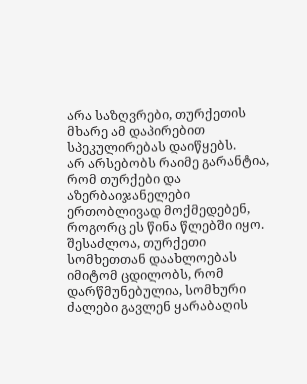არა საზღვრები, თურქეთის მხარე ამ დაპირებით სპეკულირებას დაიწყებს.
არ არსებობს რაიმე გარანტია, რომ თურქები და აზერბაიჯანელები ერთობლივად მოქმედებენ, როგორც ეს წინა წლებში იყო. შესაძლოა, თურქეთი სომხეთთან დაახლოებას იმიტომ ცდილობს, რომ დარწმუნებულია, სომხური ძალები გავლენ ყარაბაღის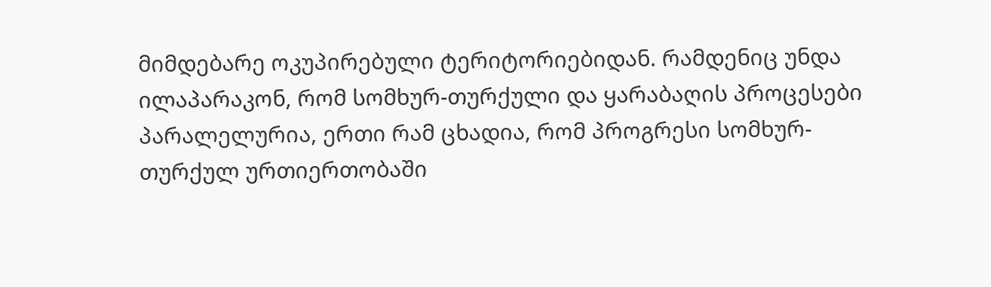მიმდებარე ოკუპირებული ტერიტორიებიდან. რამდენიც უნდა ილაპარაკონ, რომ სომხურ-თურქული და ყარაბაღის პროცესები პარალელურია, ერთი რამ ცხადია, რომ პროგრესი სომხურ-თურქულ ურთიერთობაში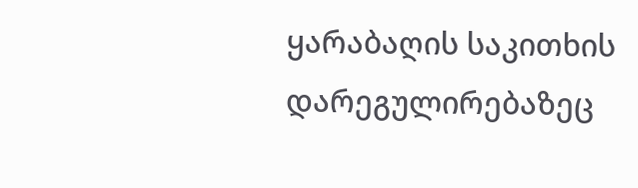ყარაბაღის საკითხის დარეგულირებაზეც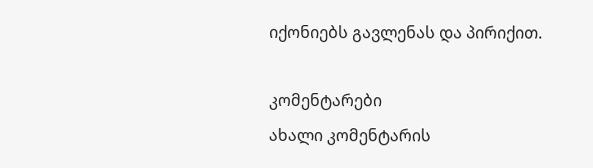იქონიებს გავლენას და პირიქით.

კომენტარები
ახალი კომენტარის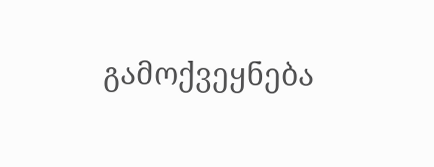გამოქვეყნება